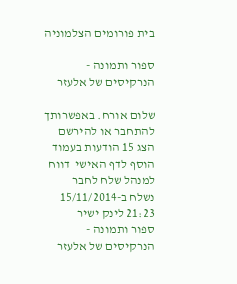בית פורומים הצלמוניה

ספור ותמונה - הנרקיסים של אלעזר

שלום אורח. באפשרותך להתחבר או להירשם
הצג 15 הודעות בעמוד הוסף לדף האישי  דווח למנהל שלח לחבר
נשלח ב-15/11/2014 21:23 לינק ישיר
ספור ותמונה - הנרקיסים של אלעזר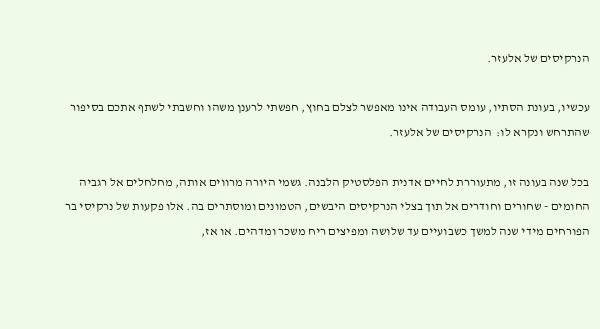הנרקיסים של אלעזר.

עכשיו, בעונת הסתיו, עומס העבודה אינו מאפשר לצלם בחוץ, חפשתי לרענן משהו וחשבתי לשתף אתכם בסיפור שהתרחש ונקרא לו:  הנרקיסים של אלעזר.

בכל שנה בעונה זו, מתעוררת לחיים אדנית הפלסטיק הלבנה. גשמי היורה מרווים אותה, מחלחלים אל רגביה החומים - שחורים וחודרים אל תוך בצלי הנרקיסים היבשים, הטמונים ומוסתרים בה. אלו פקעות של נרקיסי בר הפורחים מידי שנה למשך כשבועיים עד שלושה ומפיצים ריח משכר ומדהים. או אז,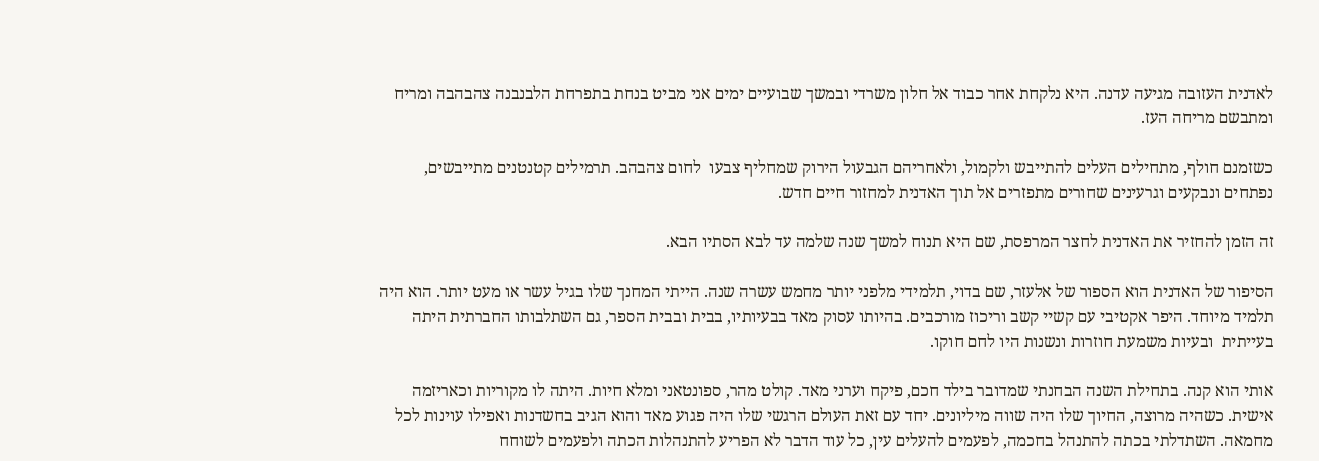לאדנית העזובה מגיעה עדנה. היא נלקחת אחר כבוד אל חלון משרדי ובמשך שבועיים ימים אני מביט בנחת בתפרחת הלבנבנה צהבהבה ומריח ומתבשם מריחה העז.

כשזמנם חולף, מתחילים העלים להתייבש ולקמול, ולאחריהם הגבעול הירוק שמחליף צבעו  לחום צהבהב. תרמילים קטנטנים מתייבשים, נפתחים ונבקעים וגרעינים שחורים מתפזרים אל תוך האדנית למחזור חיים חדש.

זה הזמן להחזיר את האדנית לחצר המרפסת, שם היא תנוח למשך שנה שלמה עד לבא הסתיו הבא.

הסיפור של האדנית הוא הספור של אלעזר, שם בדוי, תלמידי מלפני יותר מחמש עשרה שנה. הייתי המחנך שלו בגיל עשר או מעט יותר. הוא היה תלמיד מיוחד. היפר אקטיבי עם קשיי קשב וריכוז מורכבים. בהיותו עסוק מאד בבעיותיו, בבית ובבית הספר, גם השתלבותו החברתית היתה בעייתית  ובעיות משמעת חוזרות ונשנות היו לחם חוקו.

אותי הוא קנה. בתחילת השנה הבחנתי שמדובר בילד חכם, פיקח וערני מאד. קולט מהר, ספונטאני ומלא חיות. היתה לו מקוריות וכאריזמה אישית. כשהיה מרוצה, החיוך שלו היה שווה מיליונים. יחד עם זאת העולם הרגשי שלו היה פגוע מאד והוא הגיב בחשדנות ואפילו עוינות לכל מחמאה. השתדלתי בכתה להתנהל בחכמה, לפעמים להעלים עין, כל עוד הדבר לא הפריע להתנהלות הכתה ולפעמים לשוחח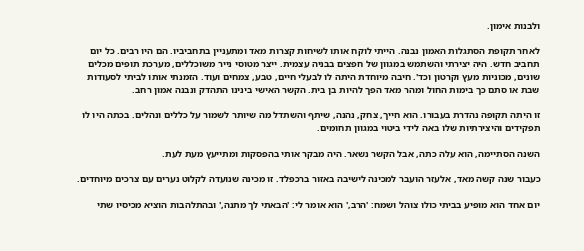ולבנות אימון.

לאחר תקופת הסתגלות האמון נבנה. הייתי לוקח אותו לשיחות קצרות מאד ומתעניין בתחביביו. הם היו רבים. כל יום תחביב חדש. היה יצירתי והשתמש במגוון של חפצים בבניה עצמית. ייצר מטוסי נייר משוכללים, מערכת תופים מכלים שונים, מכוניות מעץ וקרטון וכד'. חיבה מיוחדת היתה לו לבעלי חיים, טבע, צמחים ועוד. הזמנתי אותו לביתי לסעודות שבת או סתם כך בימות החול ומהר מאד הפך להיות בן בית. הקשר האישי בינינו התהדק ונבנה אמון רחב.

זו היתה תקופה נהדרת בעבורו. הוא חייך, צחק, נהנה, שיתף והשתדל מה שיותר לשמור על כללים ונהלים. בכתה היו לו תפקידים והיצירתיות שלו באה לידי ביטוי במגוון תחומים.

השנה הסתיימה, הוא עלה כתה, אבל הקשר נשאר. היה מבקר אותי בהפסקות ומתייעץ מעת לעת.

כעבור שנה קשה מאד, אלעזר הועבר למכינה לישיבה באזור ברכפלד. זו מכינה שנועדה לקלוט נערים עם צרכים מיוחדים.

יום אחד הוא מופיע בביתי כולו צוהל ושמח: 'הרב,' הוא אומר לי: 'הבאתי לך מתנה,' ובהתלהבות הוציא מכיסיו שתי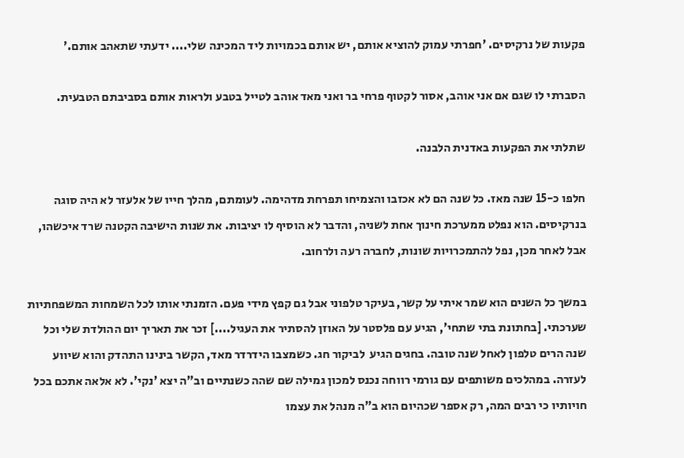פקעות של נרקיסים. 'חפרתי עמוק להוציא אותם, יש אותם בכמויות ליד המכינה שלי.... ידעתי שתאהב אותם.'

הסברתי לו שגם אם אני אוהב, אסור לקטוף פרחי בר ואני מאד אוהב לטייל בטבע ולראות אותם בסביבתם הטבעית.

שתלתי את הפקעות באדנית הלבנה.

חלפו כ-15 שנה מאז. כל שנה הם לא אכזבו והצמיחו תפרחת מדהימה. לעומתם, מהלך חייו של אלעזר לא היה סוגה בנרקיסים. הוא נפלט ממערכת חינוך אחת לשניה, והדבר לא הוסיף לו יציבות. את שנות הישיבה הקטנה שרד איכשהו, אבל לאחר מכן, נפל להתמכרויות שונות, לחברה רעה ולרחוב.

במשך כל השנים הוא שמר איתי על קשר, בעיקר טלפוני אבל גם קפץ מידי פעם. הזמנתי אותו לכל השמחות המשפחתיות שערכתי. [בחתונת בתי שתחי', הגיע עם פלסטר על האוזן להסתיר את העגיל....] זכר את תאריך יום ההולדת שלי וכל שנה הרים טלפון לאחל שנה טובה. בחגים הגיע  לביקור חג. כשמצבו הידרדר מאד, הקשר בינינו התהדק והוא שיווע לעזרה. במהלכים משותפים עם גורמי רווחה נכנס למכון גמילה שם שהה כשנתיים וב"ה יצא 'נקי'. לא אלאה אתכם בכל חויותיו כי רבים המה, רק אספר שכהיום הוא ב"ה מנהל את עצמו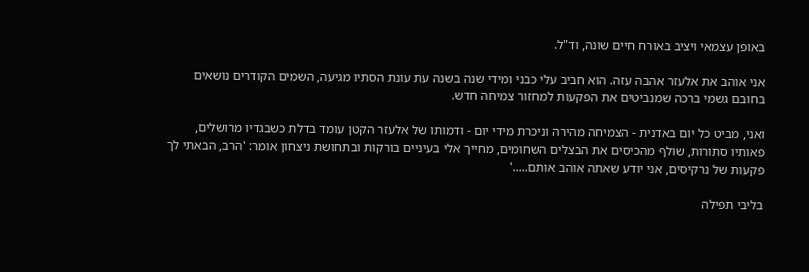באופן עצמאי ויציב באורח חיים שונה, וד"ל.

אני אוהב את אלעזר אהבה עזה. הוא חביב עלי כבני ומידי שנה בשנה עת עונת הסתיו מגיעה, השמים הקודרים נושאים בחובם גשמי ברכה שמנביטים את הפקעות למחזור צמיחה חדש.

ואני, מביט כל יום באדנית - הצמיחה מהירה וניכרת מידי יום - ודמותו של אלעזר הקטן עומד בדלת כשבגדיו מרושלים, פאותיו סתורות, שולף מהכיסים את הבצלים השחומים, מחייך אלי בעיניים בורקות ובתחושת ניצחון אומר: 'הרב, הבאתי לך פקעות של נרקיסים, אני יודע שאתה אוהב אותם.....'

בליבי תפילה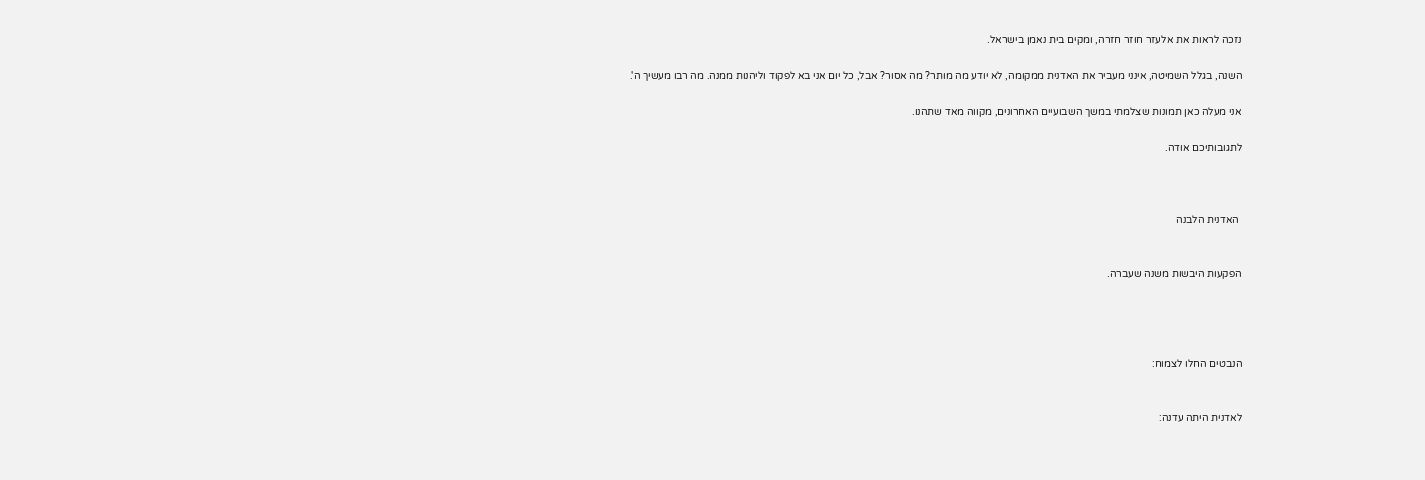נזכה לראות את אלעזר חוזר חזרה, ומקים בית נאמן בישראל.

השנה, בגלל השמיטה, אינני מעביר את האדנית ממקומה, לא יודע מה מותר? מה אסור? אבל, כל יום אני בא לפקוד וליהנות ממנה. מה רבו מעשיך ה'.

אני מעלה כאן תמונות שצלמתי במשך השבועיים האחרונים, מקווה מאד שתהנו.

לתגובותיכם אודה.



 האדנית הלבנה


הפקעות היבשות משנה שעברה.




הנבטים החלו לצמוח:


לאדנית היתה עדנה: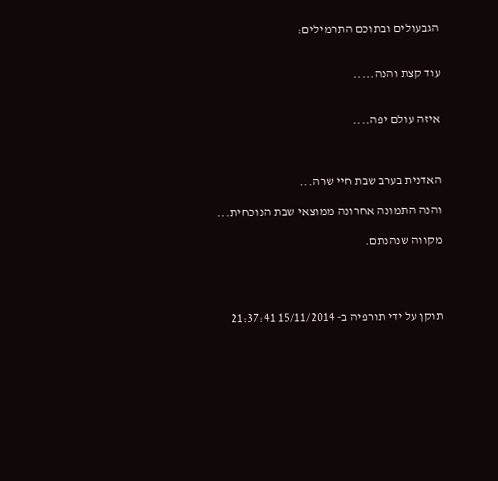הגבעולים ובתוכם התרמילים:


עוד קצת והנה.....


איזה עולם יפה....



האדנית בערב שבת חיי שרה...

והנה התמונה אחרונה ממוצאי שבת הנוכחית...

מקווה שנהנתם.




תוקן על ידי תורפיה ב- 15/11/2014 21:37:41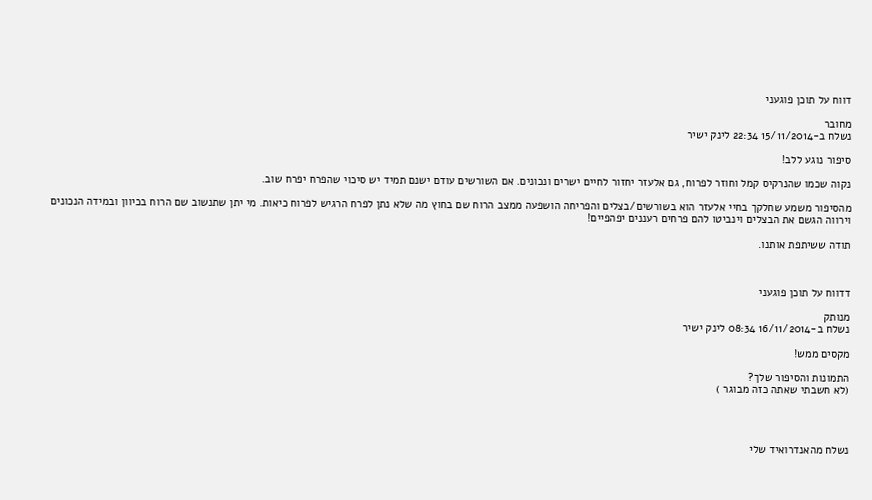דווח על תוכן פוגעני

מחובר
נשלח ב-15/11/2014 22:34 לינק ישיר

סיפור נוגע ללב!

נקוה שכמו שהנרקיס קמל וחוזר לפרוח, גם אלעזר יחזור לחיים ישרים ונכונים. אם השורשים עודם ישנם תמיד יש סיכוי שהפרח יפרח שוב.

מהסיפור משמע שחלקך בחיי אלעזר הוא בשורשים/בצלים והפריחה הושפעה ממצב הרוח שם בחוץ מה שלא נתן לפרח הרגיש לפרוח כיאות. מי יתן שתנשוב שם הרוח בכיוון ובמידה הנכונים וירווה הגשם את הבצלים וינביטו להם פרחים רעננים יפהפיים!

תודה ששיתפת אותנו.



דדווח על תוכן פוגעני

מנותק
נשלח ב-16/11/2014 08:34 לינק ישיר

מקסים ממש!

התמונות והסיפור שלך?
(לא חשבתי שאתה כזה מבוגר )




נשלח מהאנדרואיד שלי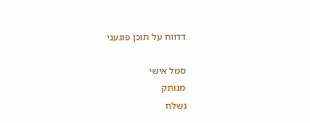דדווח על תוכן פוגעני

סמל אישי
מנותק
נשלח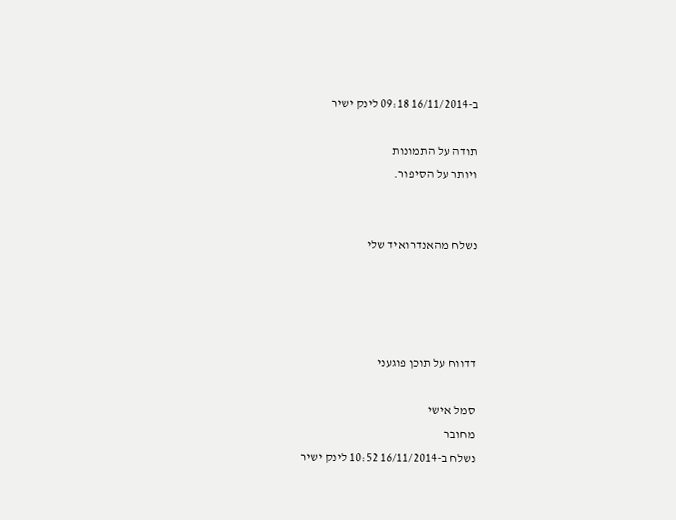ב-16/11/2014 09:18 לינק ישיר

תודה על התמונות
ויותר על הסיפור.


נשלח מהאנדרואיד שלי




דדווח על תוכן פוגעני

סמל אישי
מחובר
נשלח ב-16/11/2014 10:52 לינק ישיר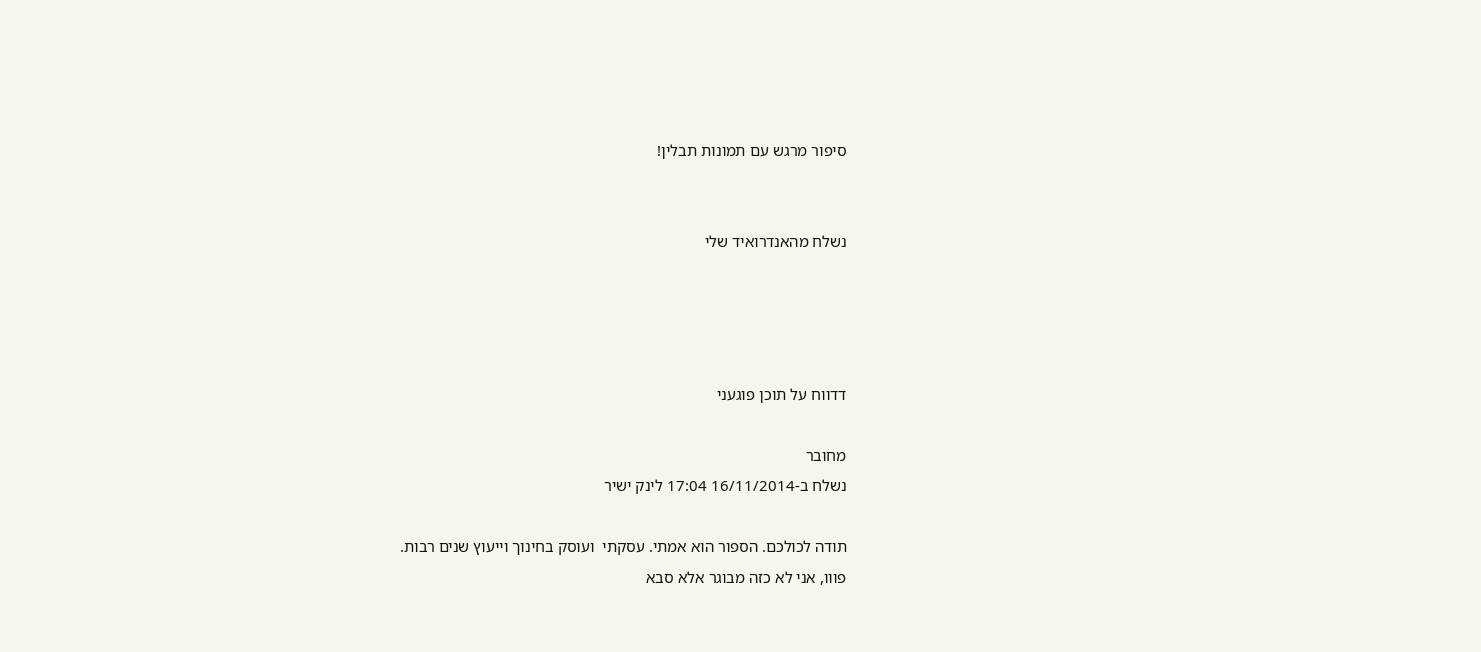סיפור מרגש עם תמונות תבלין!


נשלח מהאנדרואיד שלי




דדווח על תוכן פוגעני

מחובר
נשלח ב-16/11/2014 17:04 לינק ישיר

תודה לכולכם. הספור הוא אמתי. עסקתי  ועוסק בחינוך וייעוץ שנים רבות.
פווו, אני לא כזה מבוגר אלא סבא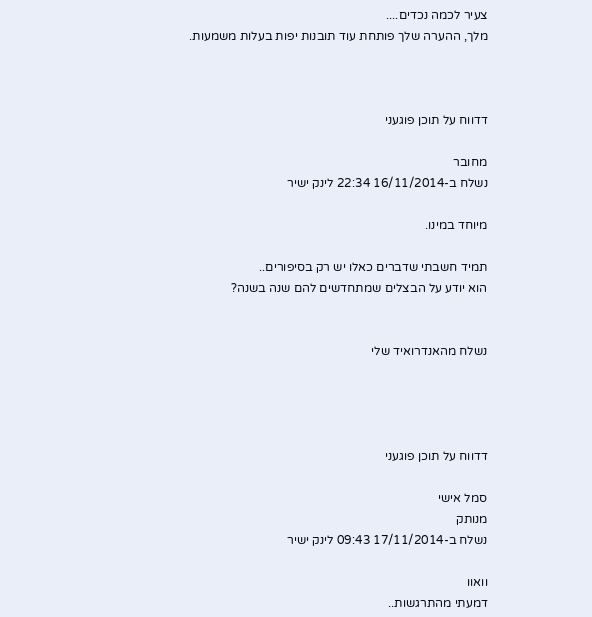צעיר לכמה נכדים....
מלך, ההערה שלך פותחת עוד תובנות יפות בעלות משמעות.



דדווח על תוכן פוגעני

מחובר
נשלח ב-16/11/2014 22:34 לינק ישיר

מיוחד במינו.

תמיד חשבתי שדברים כאלו יש רק בסיפורים..
הוא יודע על הבצלים שמתחדשים להם שנה בשנה?


נשלח מהאנדרואיד שלי




דדווח על תוכן פוגעני

סמל אישי
מנותק
נשלח ב-17/11/2014 09:43 לינק ישיר

וואוו
דמעתי מהתרגשות..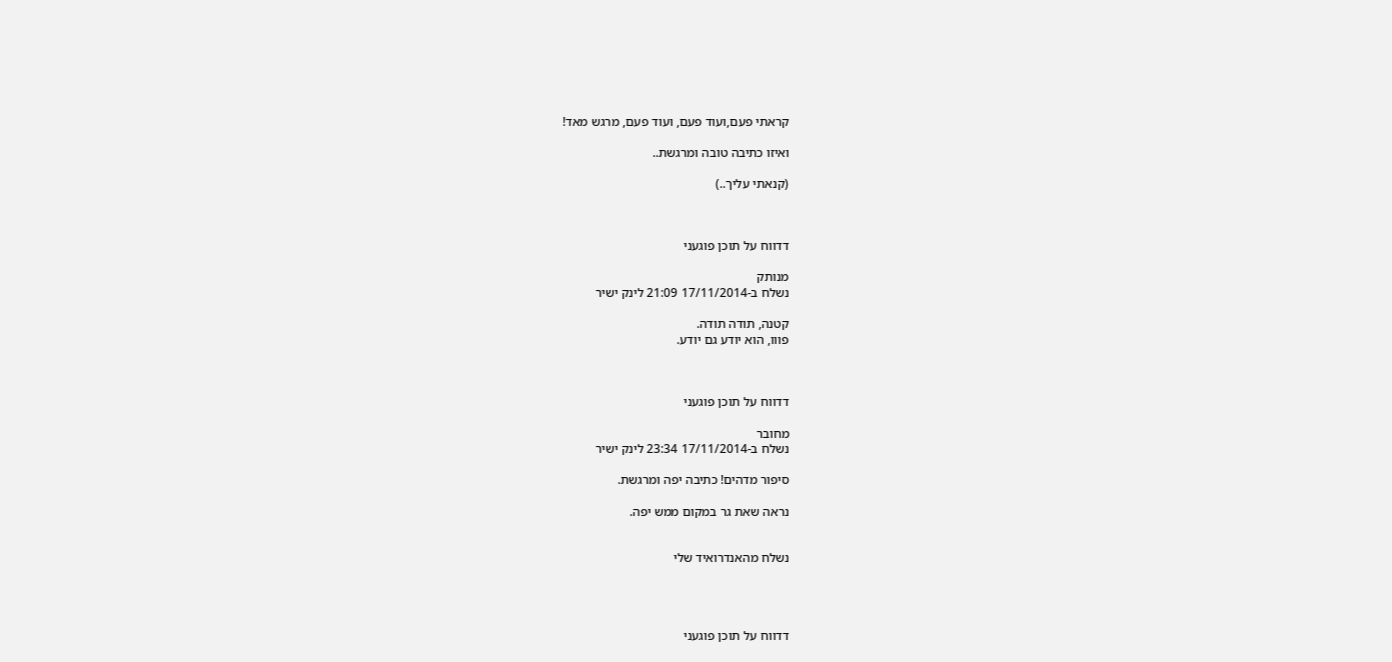קראתי פעם,ועוד פעם, ועוד פעם, מרגש מאד!

ואיזו כתיבה טובה ומרגשת..

(קנאתי עליך..)



דדווח על תוכן פוגעני

מנותק
נשלח ב-17/11/2014 21:09 לינק ישיר

קטנה, תודה תודה.
פווו, הוא יודע גם יודע.



דדווח על תוכן פוגעני

מחובר
נשלח ב-17/11/2014 23:34 לינק ישיר

סיפור מדהים! כתיבה יפה ומרגשת.

נראה שאת גר במקום ממש יפה.


נשלח מהאנדרואיד שלי




דדווח על תוכן פוגעני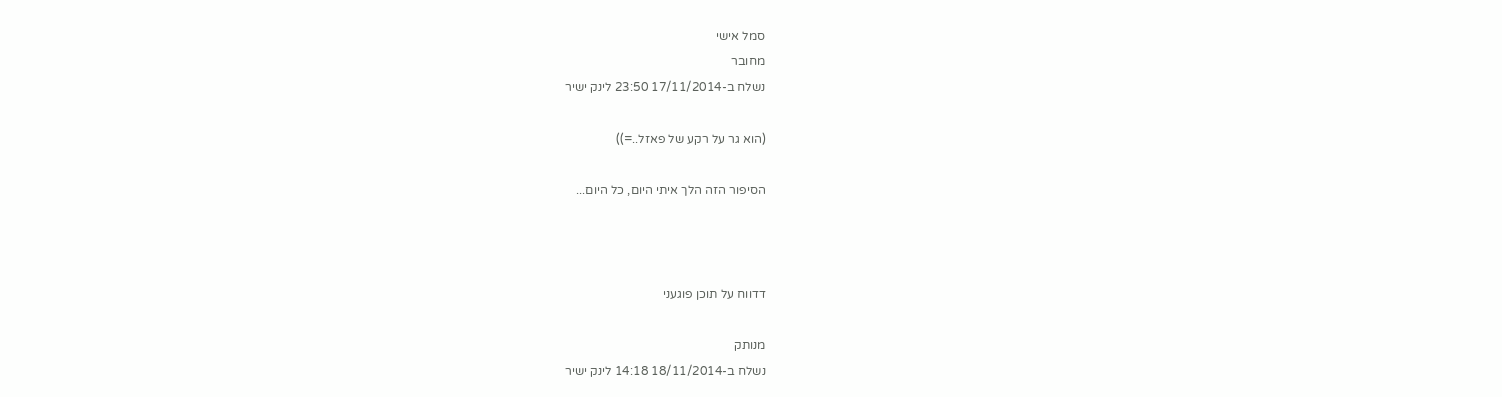סמל אישי
מחובר
נשלח ב-17/11/2014 23:50 לינק ישיר

(הוא גר על רקע של פאזל..=))

הסיפור הזה הלך איתי היום, כל היום...



דדווח על תוכן פוגעני

מנותק
נשלח ב-18/11/2014 14:18 לינק ישיר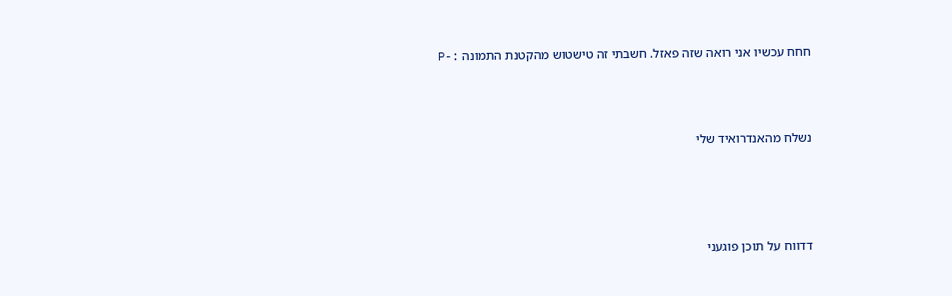חחח עכשיו אני רואה שזה פאזל. חשבתי זה טישטוש מהקטנת התמונה :-P



נשלח מהאנדרואיד שלי




דדווח על תוכן פוגעני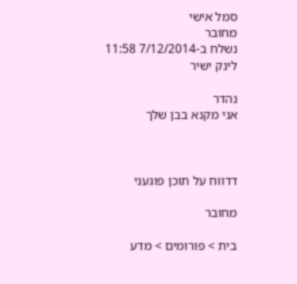סמל אישי
מחובר
נשלח ב-7/12/2014 11:58 לינק ישיר

נהדר
אני מקנא בבן שלך



דדווח על תוכן פוגעני

מחובר

בית > פורומים > מדע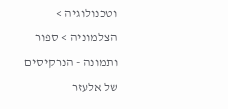וטכנולוגיה > הצלמוניה > ספור ותמונה - הנרקיסים של אלעזר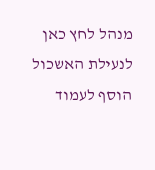מנהל לחץ כאן לנעילת האשכול
הוסף לעמוד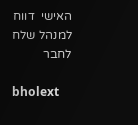האישי  דווח למנהל שלח לחבר

bholext